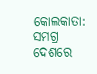କୋଲକାତା: ସମଗ୍ର ଦେଶରେ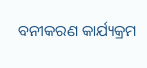ବନୀକରଣ କାର୍ଯ୍ୟକ୍ରମ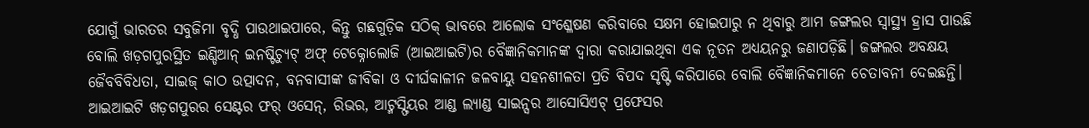ଯୋଗୁଁ ଭାରତର ସବୁଜିମା ବୃଦ୍ଧି ପାଉଥାଇପାରେ, କିନ୍ତୁ ଗଛଗୁଡ଼ିକ ସଠିକ୍ ଭାବରେ ଆଲୋକ ସଂଶ୍ଳେଷଣ କରିବାରେ ସକ୍ଷମ ହୋଇପାରୁ ନ ଥିବାରୁ ଆମ ଜଙ୍ଗଲର ସ୍ୱାସ୍ଥ୍ୟ ହ୍ରାସ ପାଉଛି ବୋଲି ଖଡ଼ଗପୁରସ୍ଥିତ ଇଣ୍ଡିଆନ୍ ଇନଷ୍ଟିଚ୍ୟୁଟ୍ ଅଫ୍ ଟେକ୍ନୋଲୋଜି (ଆଇଆଇଟି)ର ବୈଜ୍ଞାନିକମାନଙ୍କ ଦ୍ୱାରା କରାଯାଇଥିବା ଏକ ନୂତନ ଅଧ୍ୟୟନରୁ ଜଣାପଡ଼ିଛି। ଜଙ୍ଗଲର ଅବକ୍ଷୟ ଜୈବବିବିଧତା, ସାଇଜ୍ କାଠ ଉତ୍ପାଦନ, ବନବାସୀଙ୍କ ଜୀବିକା ଓ ଦୀର୍ଘକାଳୀନ ଜଳବାୟୁ ସହନଶୀଳତା ପ୍ରତି ବିପଦ ସୃଷ୍ଟି କରିପାରେ ବୋଲି ବୈଜ୍ଞାନିକମାନେ ଚେତାବନୀ ଦେଇଛନ୍ତି।
ଆଇଆଇଟି ଖଡ଼ଗପୁରର ସେଣ୍ଟର ଫର୍ ଓସେନ୍, ରିଭର, ଆଟ୍ମସ୍ଫିୟର ଆଣ୍ଡ ଲ୍ୟାଣ୍ଡ ସାଇନ୍ସର ଆସୋସିଏଟ୍ ପ୍ରଫେସର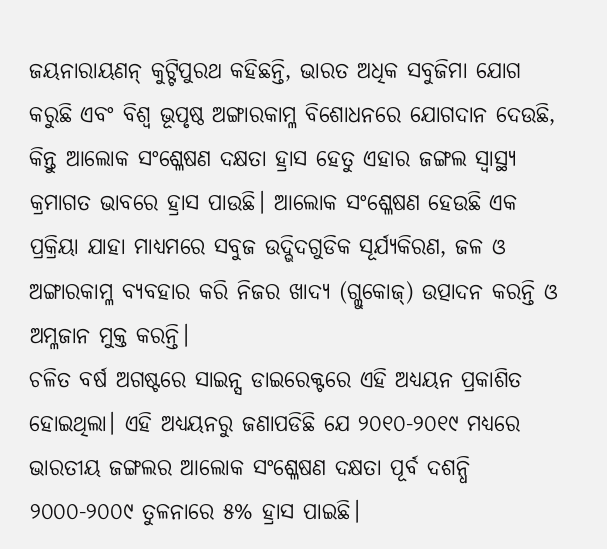ଜୟନାରାୟଣନ୍ କୁଟ୍ଟିପୁରଥ କହିଛନ୍ତି, ଭାରତ ଅଧିକ ସବୁଜିମା ଯୋଗ କରୁଛି ଏବଂ ବିଶ୍ୱ ଭୂପୃଷ୍ଠ ଅଙ୍ଗାରକାମ୍ଳ ବିଶୋଧନରେ ଯୋଗଦାନ ଦେଉଛି, କିନ୍ତୁ ଆଲୋକ ସଂଶ୍ଳେଷଣ ଦକ୍ଷତା ହ୍ରାସ ହେତୁ ଏହାର ଜଙ୍ଗଲ ସ୍ୱାସ୍ଥ୍ୟ କ୍ରମାଗତ ଭାବରେ ହ୍ରାସ ପାଉଛି। ଆଲୋକ ସଂଶ୍ଳେଷଣ ହେଉଛି ଏକ ପ୍ରକ୍ରିୟା ଯାହା ମାଧ୍ୟମରେ ସବୁଜ ଉଦ୍ଭିଦଗୁଡିକ ସୂର୍ଯ୍ୟକିରଣ, ଜଳ ଓ ଅଙ୍ଗାରକାମ୍ଳ ବ୍ୟବହାର କରି ନିଜର ଖାଦ୍ୟ (ଗ୍ଲୁକୋଜ୍) ଉତ୍ପାଦନ କରନ୍ତି ଓ ଅମ୍ଳଜାନ ମୁକ୍ତ କରନ୍ତି।
ଚଳିତ ବର୍ଷ ଅଗଷ୍ଟରେ ସାଇନ୍ସ ଡାଇରେକ୍ଟରେ ଏହି ଅଧ୍ୟୟନ ପ୍ରକାଶିତ ହୋଇଥିଲା। ଏହି ଅଧ୍ୟୟନରୁ ଜଣାପଡିଛି ଯେ ୨୦୧୦-୨୦୧୯ ମଧ୍ୟରେ ଭାରତୀୟ ଜଙ୍ଗଲର ଆଲୋକ ସଂଶ୍ଳେଷଣ ଦକ୍ଷତା ପୂର୍ବ ଦଶନ୍ଧି ୨୦୦୦-୨୦୦୯ ତୁଳନାରେ ୫% ହ୍ରାସ ପାଇଛି।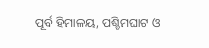ପୂର୍ବ ହିମାଳୟ, ପଶ୍ଚିମଘାଟ ଓ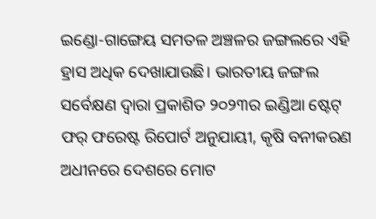ଇଣ୍ଡୋ-ଗାଙ୍ଗେୟ ସମତଳ ଅଞ୍ଚଳର ଜଙ୍ଗଲରେ ଏହି ହ୍ରାସ ଅଧିକ ଦେଖାଯାଉଛି। ଭାରତୀୟ ଜଙ୍ଗଲ ସର୍ବେକ୍ଷଣ ଦ୍ୱାରା ପ୍ରକାଶିତ ୨୦୨୩ର ଇଣ୍ଡିଆ ଷ୍ଟେଟ୍ ଫର୍ ଫରେଷ୍ଟ ରିପୋର୍ଟ ଅନୁଯାୟୀ, କୃଷି ବନୀକରଣ ଅଧୀନରେ ଦେଶରେ ମୋଟ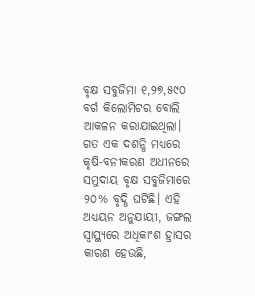ବୃକ୍ଷ ସବୁଜିମା ୧,୨୭,୫୯୦ ବର୍ଗ କିଲୋମିଟର ବୋଲି ଆକଳନ କରାଯାଇଥିଲା। ଗତ ଏକ ଦଶନ୍ଧି ମଧ୍ୟରେ କୃଷି-ବନୀକରଣ ଅଧୀନରେ ସମୁଦାୟ ବୃକ୍ଷ ସବୁଜିମାରେ ୨୦% ବୃଦ୍ଧି ଘଟିଛି। ଏହି ଅଧ୍ୟୟନ ଅନୁଯାୟୀ, ଜଙ୍ଗଲ ସ୍ୱାସ୍ଥ୍ୟରେ ଅଧିକାଂଶ ହ୍ରାସର କାରଣ ହେଉଛି,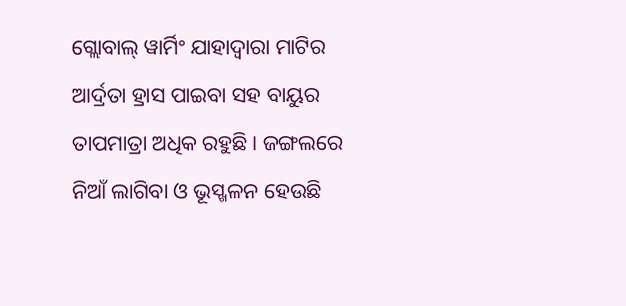ଗ୍ଲୋବାଲ୍ ୱାର୍ମିଂ ଯାହାଦ୍ବାରା ମାଟିର ଆର୍ଦ୍ରତା ହ୍ରାସ ପାଇବା ସହ ବାୟୁର ତାପମାତ୍ରା ଅଧିକ ରହୁଛି। ଜଙ୍ଗଲରେ ନିଆଁ ଲାଗିବା ଓ ଭୂସ୍ଖଳନ ହେଉଛି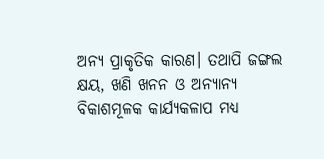ଅନ୍ୟ ପ୍ରାକୃତିକ କାରଣ। ତଥାପି ଜଙ୍ଗଲ କ୍ଷୟ, ଖଣି ଖନନ ଓ ଅନ୍ୟାନ୍ୟ ବିକାଶମୂଳକ କାର୍ଯ୍ୟକଳାପ ମଧ୍ୟ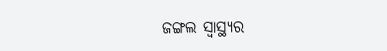ଜଙ୍ଗଲ ସ୍ୱାସ୍ଥ୍ୟର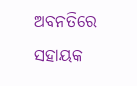ଅବନତିରେ ସହାୟକ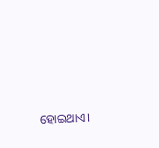ହୋଇଥାଏ।